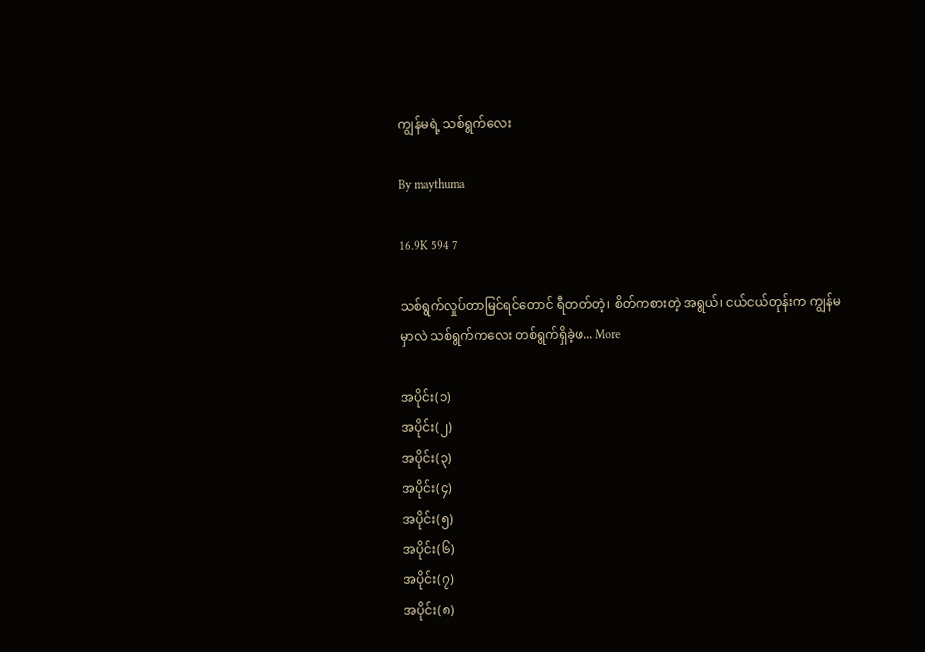ကျွန်မရဲ့ သစ်ရွက်လေး

By maythuma

16.9K 594 7

သစ်ရွက်လှုပ်တာမြင်ရင်တောင် ရီတတ်တဲ့၊ စိတ်ကစားတဲ့ အရွယ်၊ ငယ်ငယ်တုန်းက ကျွန်မမှာလဲ သစ်ရွက်ကလေး တစ်ရွက်ရှိခဲ့ဖ... More

အပိုင်း(၁)
အပိုင်း(၂)
အပိုင်း(၃)
အပိုင်း(၄)
အပိုင်း(၅)
အပိုင်း(၆)
အပိုင်း(၇)
အပိုင်း(၈)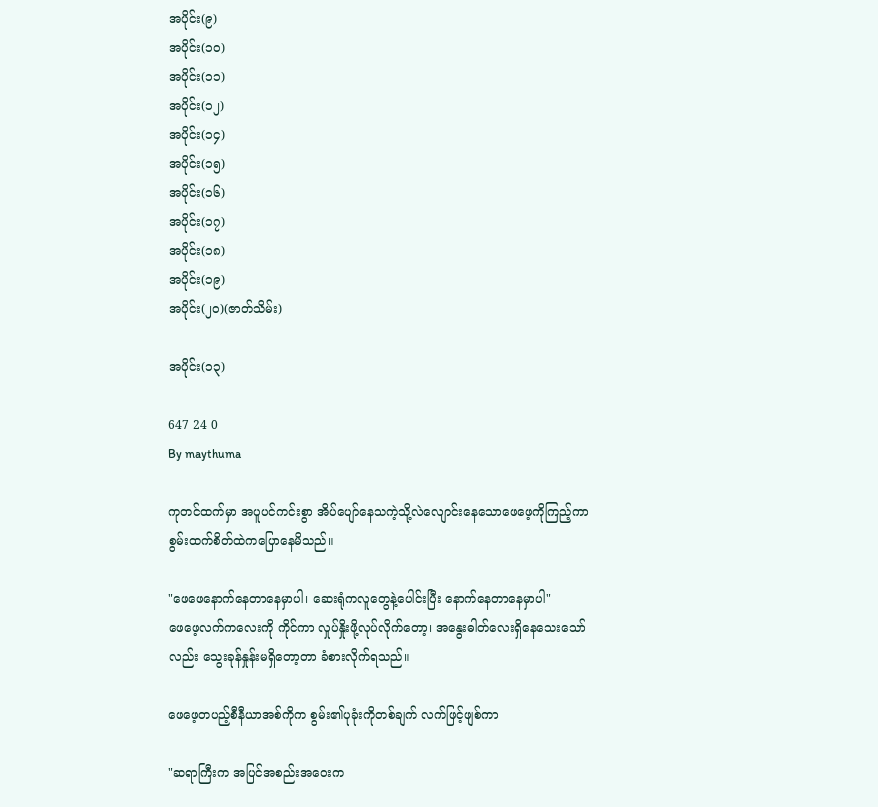အပိုင်း(၉)
အပိုင်း(၁၀)
အပိုင်း(၁၁)
အပိုင်း(၁၂)
အပိုင်း(၁၄)
အပိုင်း(၁၅)
အပိုင်း(၁၆)
အပိုင်း(၁၇)
အပိုင်း(၁၈)
အပိုင်း(၁၉)
အပိုင်း(၂၀)(ဇာတ်သိမ်း)

အပိုင်း(၁၃)

647 24 0
By maythuma

ကုတင်ထက်မှာ အပူပင်ကင်းစွာ အိပ်ပျော်နေသကဲ့သို့လဲလျောင်းနေသောဖေဖေ့ကိုကြည့်ကာ စွမ်းထက်စိတ်ထဲကပြောနေမိသည်။

"ဖေဖေနောက်နေတာနေမှာပါ၊ ဆေးရုံကလူတွေနဲ့ပေါင်းပြီး နောက်နေတာနေမှာပါ"
ဖေဖေ့လက်ကလေးကို ကိုင်ကာ လှုပ်နှိုးဖို့လုပ်လိုက်တော့၊ အနွေးဓါတ်လေးရှိနေသေးသော်လည်း သွေးခုန်နှုန်းမရှိတော့တာ ခံစားလိုက်ရသည်။

ဖေဖေ့တပည့်စီနီယာအစ်ကိုက စွမ်း၏ပုခုံးကိုတစ်ချက် လက်ဖြင့်ဖျစ်ကာ

"ဆရာကြီးက အပြင်အစည်းအဝေးက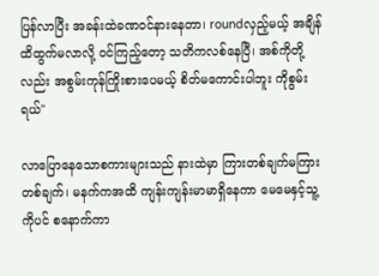ပြန်လာပြီး အခန်းထဲခဏဝင်နားနေတာ၊ roundလှည့်မယ့် အချိန်ထိထွက်မလာလို့ ဝင်ကြည့်တော့ သတိကလစ်နေပြီ၊ အစ်ကိုတို့လည်း အစွမ်းကုန်ကြိုးစားပေမယ့် စိတ်မကောင်းပါဘူး ကိုစွမ်းရယ်"

လာပြောနေသောစကားများသည် နားထဲမှာ ကြားတစ်ချက်မကြားတစ်ချက်၊ မနက်ကအထိ ကျန်းကျန်းမာမာရှိနေကာ မေမေနှင့်သူ့ကိုပင် စနောက်ကာ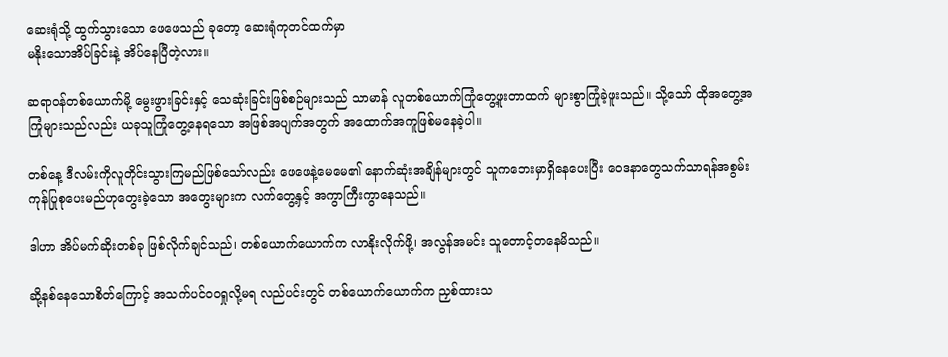ဆေးရုံသို့ ထွက်သွားသော ဖေဖေသည် ခုတော့ ဆေးရုံကုတင်ထက်မှာ
မနိုးသောအိပ်ခြင်းနဲ့ အိပ်နေပြီတဲ့လား။

ဆရာဝန်တစ်ယောက်မို့ မွေးဖွားခြင်းနှင့် သေဆုံးခြင်းဖြစ်စဉ်များသည် သာမာန် လူတစ်ယောက်ကြုံတွေ့ဖူးတာထက် များစွာကြုံခဲ့ဖူးသည်။ သို့သော် ထိုအတွေ့အကြုံများသည်လည်း ယခုသူကြုံတွေ့နေရသော အဖြစ်အပျက်အတွက် အထောက်အကူဖြစ်မနေခဲ့ပါ။

တစ်နေ့ ဒီလမ်းကိုလူတိုင်းသွားကြမည်ဖြစ်သော်လည်း ဖေဖေနဲ့မေမေ၏ နောက်ဆုံးအချိန်များတွင် သူကဘေးမှာရှိနေပေးပြီး ဝေဒနာတွေသက်သာရန်အစွမ်းကုန်ပြုစုပေးမည်ဟုတွေးခဲ့သော အတွေးများက လက်တွေ့နှင့် အကွာကြီးကွာနေသည်။

ဒါဟာ အိပ်မက်ဆိုးတစ်ခု ဖြစ်လိုက်ချင်သည်၊ တစ်ယောက်ယောက်က လာနိုးလိုက်ဖို့၊ အလွန်အမင်း သူတောင့်တနေမိသည်။

ဆို့နစ်နေသောစိတ်ကြောင့် အသက်ပင်ဝဝရှုလို့မရ လည်ပင်းတွင် တစ်ယောက်ယောက်က ညှစ်ထားသ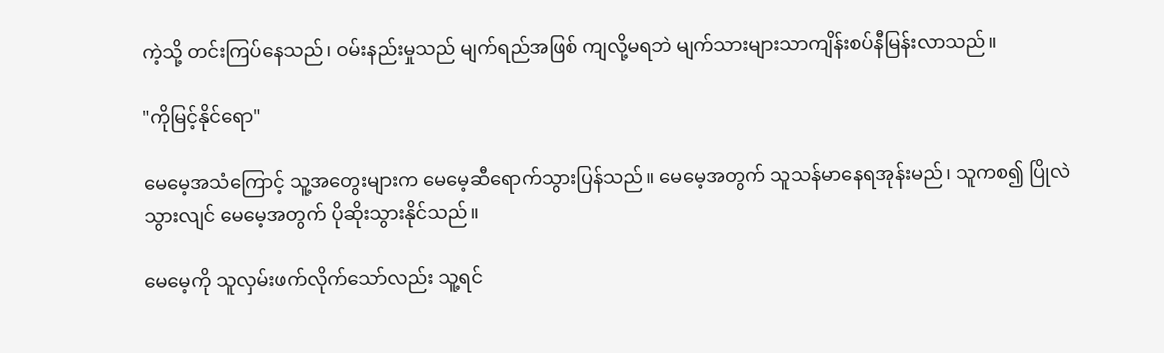ကဲ့သို့ တင်းကြပ်နေသည်၊ ဝမ်းနည်းမှုသည် မျက်ရည်အဖြစ် ကျလို့မရဘဲ မျက်သားများသာကျိန်းစပ်နီမြန်းလာသည်။

"ကိုမြင့်နိုင်ရော"

မေမေ့အသံကြောင့် သူ့အတွေးများက မေမေ့ဆီရောက်သွားပြန်သည်။ မေမေ့အတွက် သူသန်မာနေရအုန်းမည်၊ သူကစ၍ ပြိုလဲသွားလျင် မေမေ့အတွက် ပိုဆိုးသွားနိုင်သည်။

မေမေ့ကို သူလှမ်းဖက်လိုက်သော်လည်း သူ့ရင်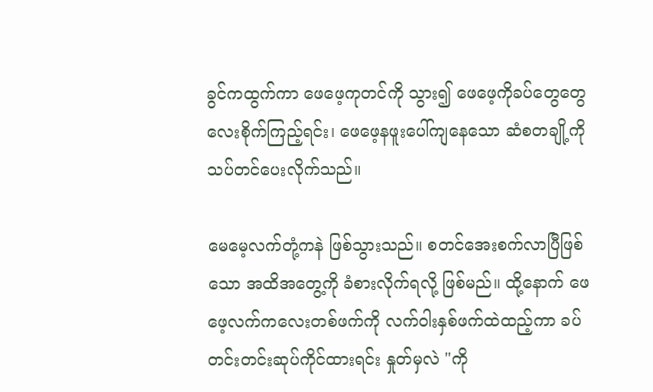ခွင်ကထွက်ကာ ဖေဖေ့ကုတင်ကို သွား၍ ဖေဖေ့ကိုခပ်တွေတွေလေးစိုက်ကြည့်‌ရင်း၊ ဖေဖေ့နဖူးပေါ်ကျနေသော ဆံစတချို့ကိုသပ်တင်ပေးလိုက်သည်။

မေမေ့လက်တုံ့ကနဲ ဖြစ်သွားသည်။ စတင်အေးစက်လာပြီဖြစ်သော အထိအတွေ့ကို ခံစားလိုက်ရလို့ ဖြစ်မည်။ ထို့နောက် ဖေဖေ့လက်ကလေးတစ်ဖက်ကို လက်ဝါးနှစ်ဖက်ထဲထည့်ကာ ခပ်တင်းတင်းဆုပ်ကိုင်ထားရင်း နှုတ်မှလဲ "ကို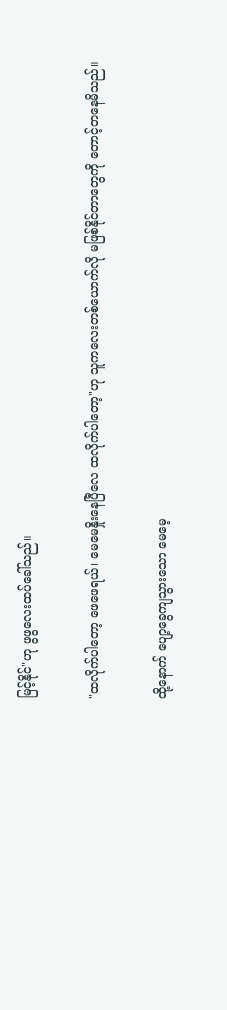မြင့်နိုင်"ဟု ဖွဖွလေးထပ်ခေါ်သည်။

"ထလိုက်ပါတော့ ဖေဖေရယ်၊ မေမေနှိုးနေပြီလေ ထလိုက်ပါတော့"ဟု သူကလေးတစ်ယောက်လို မဖြစ်နိုင်တာတွေကို တောင့်တနေမိသည်။

ထို့နောက် ပျော့ခွေကျသွားသော မေမေ့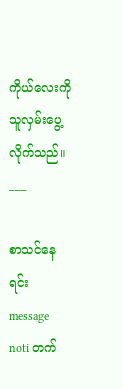ကိုယ်လေးကို သူလှမ်းပွေ့လိုက်သည်။
___

စာသင်နေရင်း message noti တက်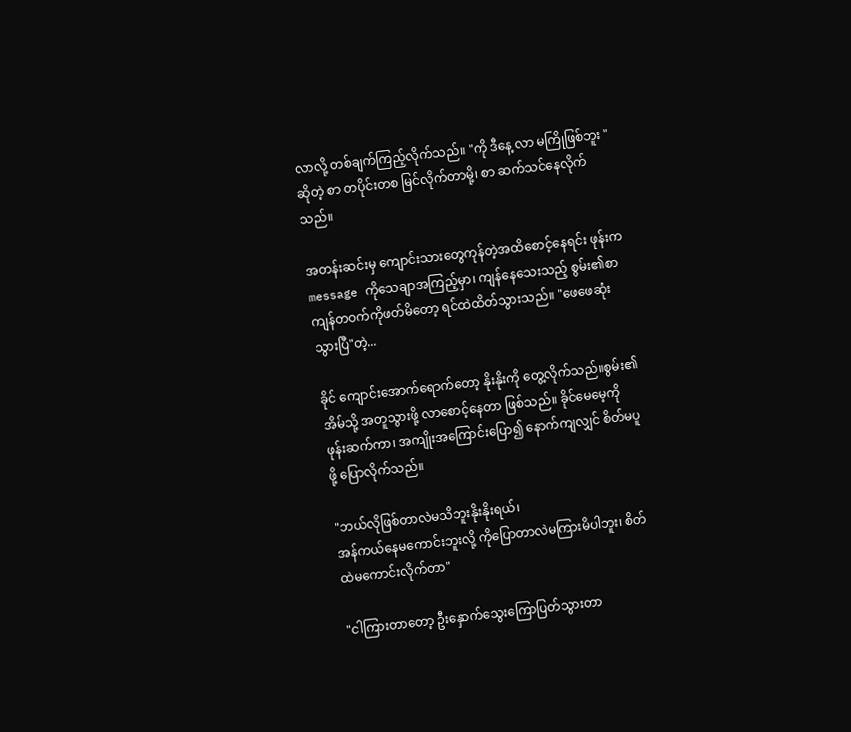လာလို့ တစ်ချက်ကြည့်လိုက်သည်။ "ကို ဒီနေ့ လာ မကြိုဖြစ်ဘူး "ဆိုတဲ့ စာ တပိုင်းတစ မြင်လိုက်တာမို့၊ စာ ဆက်သင်နေလိုက်သည်။

အတန်းဆင်းမှ ကျောင်းသားတွေကုန်တဲ့အထိစောင့်နေရင်း ဖုန်းက message ကိုသေချာအကြည့်မှာ၊ ကျန်နေသေးသည့် စွမ်း၏စာ ကျန်တဝက်ကိုဖတ်မိ‌တော့ ‌ရင်ထဲထိတ်သွားသည်။ "ဖေဖေဆုံးသွားပြီ"တဲ့...

ခိုင် ကျောင်းအောက်ရောက်တော့ နိုးနိုးကို တွေ့လိုက်သည်။စွမ်း၏အိမ်သို့ အတူသွားဖို့ လာစောင့်နေတာ ဖြစ်သည်။ ခိုင်မေမေ့ကို ဖုန်းဆက်ကာ၊ အကျိုးအကြောင်းပြော၍ နောက်ကျလျှင် စိတ်မပူဖို့ ပြောလိုက်သည်။

"ဘယ်လိုဖြစ်တာလဲမသိဘူးနိုးနိုးရယ်၊
အန်ကယ်နေမကောင်းဘူးလို့ ကိုပြောတာလဲမကြားမိပါဘူး၊ စိတ်ထဲမကောင်းလိုက်တာ"

"ငါကြားတာတော့ ဦးနှောက်သွေးကြောပြတ်သွားတာ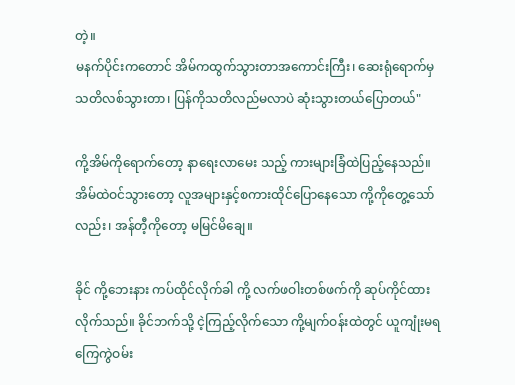တဲ့။
မနက်ပိုင်းကတောင် အိမ်ကထွက်သွားတာအကောင်းကြီး၊ ဆေးရုံရောက်မှသတိလစ်သွားတာ၊ ပြန်ကိုသတိလည်မလာပဲ ဆုံးသွားတယ်ပြောတယ်"

ကို့အိမ်ကိုရောက်တော့ နာရေးလာ‌မေး သည့် ကားများခြံထဲပြည့်နေသည်။
အိမ်ထဲဝင်သွားတော့ လူအများနှင့်စကားထိုင်ပြောနေသော ကို့ကိုတွေ့သော်လည်း၊ အန်တီ့ကိုတော့ မမြင်မိ‌ချေ။

ခိုင် ကို့ဘေးနား ကပ်ထိုင်လိုက်ခါ ကို့ လက်ဖဝါးတစ်ဖက်ကို ဆုပ်ကိုင်ထားလိုက်သည်။ ခိုင်ဘက်သို့ ငဲ့ကြည့်လိုက်သော ကို့မျက်ဝန်းထဲတွင် ယူကျုံးမရကြေကွဲဝမ်း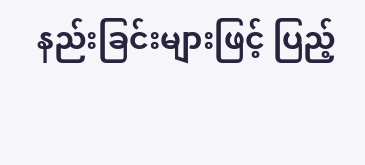နည်းခြင်းများဖြင့် ပြည့်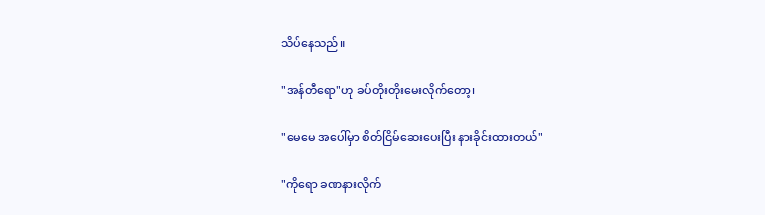သိပ်နေသည်။

"အန်တီရော"ဟု ခပ်တိုးတိုးမေးလိုက်တော့၊

"မေမေ အပေါ်မှာ စိတ်ငြိမ်ဆေးပေးပြီး နားခိုင်းထားတယ်"

"ကိုရော ခဏနားလိုက်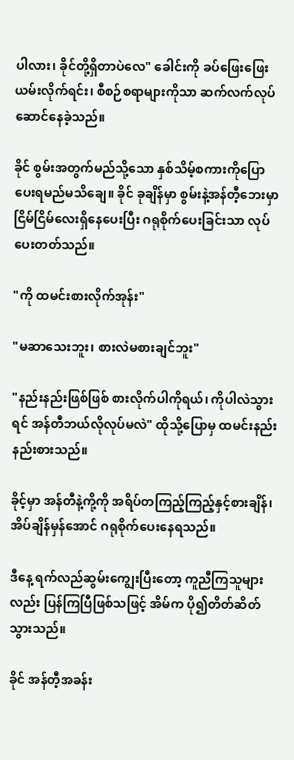ပါလား၊ ခိုင်တို့ရှိတာပဲလေ" ခေါင်းကို ခပ်ဖြေးဖြေးယမ်းလိုက်ရင်း၊ စီစဉ်စရာများကိုသာ ဆက်လက်လုပ်ဆောင်နေခဲ့သည်။

ခိုင် စွမ်းအတွက်မည်သို့သော နှစ်သိမ့်စကားကိုပြောပေးရမည်မသိချေ။ ခိုင် ခုချိန်မှာ စွမ်းနဲ့အန်တီ့ဘေးမှာ ငြိမ်ငြိမ်လေးရှိနေပေးပြီး ဂရုစိုက်ပေးခြင်းသာ လုပ်ပေးတတ်သည်။

"ကို ထမင်းစားလိုက်အုန်း"

"မဆာသေးဘူး၊ စားလဲမစားချင်ဘူး"

"နည်းနည်းဖြစ်ဖြစ် စားလိုက်ပါကိုရယ်၊ ကိုပါလဲသွားရင် အန်တီဘယ်လိုလုပ်မလဲ" ထိုသို့ပြောမှ ထမင်းနည်းနည်းစားသည်။

ခိုင့်မှာ အန်တီနဲ့ကို့ကို အရိပ်တကြည့်ကြည့်နှင့်စားချိန်၊အိပ်ချိန်မှန်အောင် ဂရုစိုက်ပေးနေရသည်။

ဒီနေ့ ရက်လည်ဆွမ်းကျွေးပြီးတော့ ကူညီကြသူများလည်း ပြန်ကြပြီဖြစ်သဖြင့် အိမ်က ပို၍တိတ်ဆိတ်သွားသည်။

ခိုင် အန်တီ့အခန်း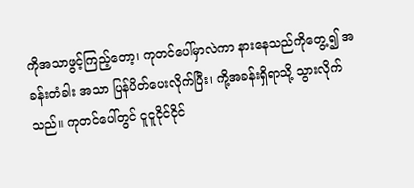ကိုအသာဖွင့်ကြည့်တော့၊ ကုတင်ပေါ်မှာလဲကာ နားနေသည်ကိုတွေ့၍ အခန်းတံခါး အသာ ပြန်ပိတ်ပေးလိုက်ပြီး၊ ကို့အခန်းရှိရာသို့ သွားလိုက်သည်။ ကုတင်ပေါ်တွင် ငူငူငိုင်ငိုင်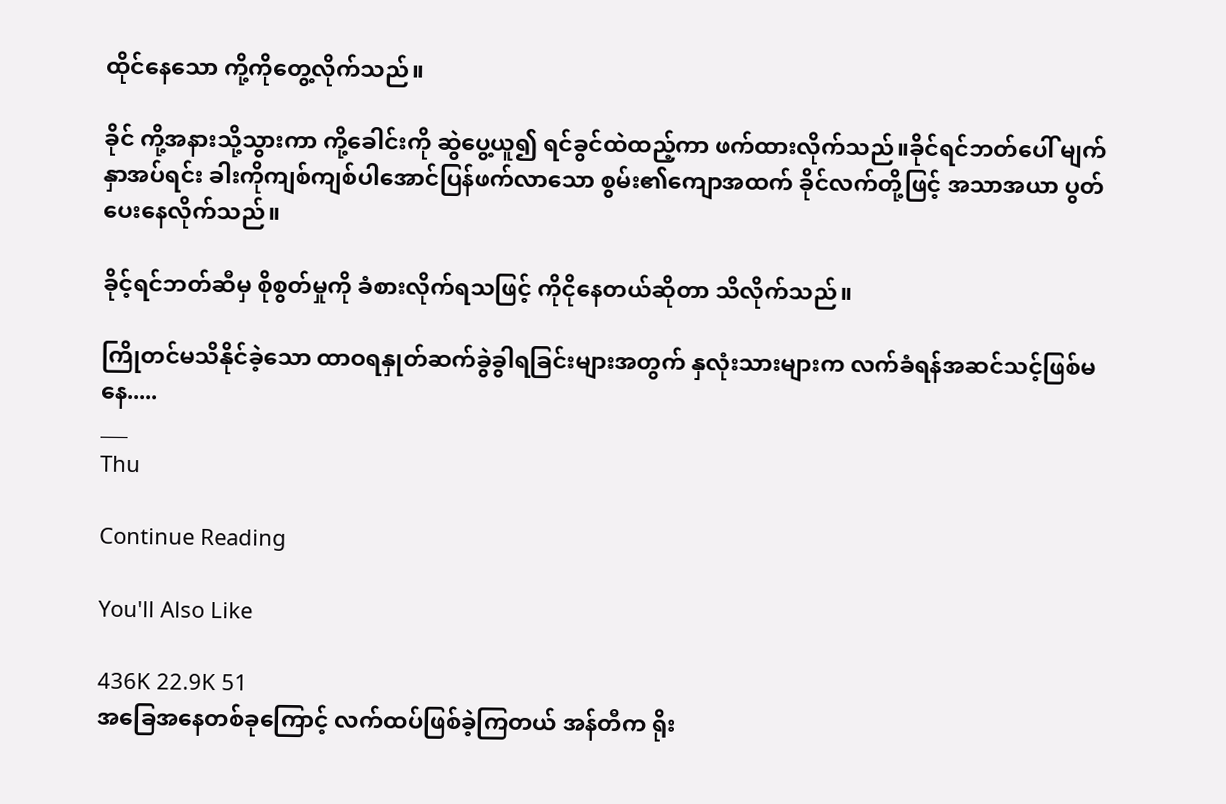ထိုင်နေသော ကို့ကိုတွေ့လိုက်သည်။

ခိုင် ကို့အနားသို့သွားကာ ကို့ခေါင်းကို ဆွဲပွေ့ယူ၍ ရင်ခွင်ထဲထည့်ကာ ဖက်ထားလိုက်သည်။ခိုင်ရင်ဘတ်ပေါ် မျက်နှာအပ်ရင်း ခါးကိုကျစ်ကျစ်ပါအောင်ပြန်ဖက်လာသော စွမ်း၏ကျောအထက် ခိုင်လက်တို့ဖြင့် အသာအယာ ပွတ်ပေး‌နေလိုက်သည်။

ခိုင့်ရင်ဘတ်ဆီမှ စိုစွတ်မှုကို ခံစားလိုက်ရသဖြင့် ကိုငိုနေတယ်ဆိုတာ သိလိုက်သည်။

ကြိုတင်မသိနိုင်ခဲ့သော ထာဝရနှုတ်ဆက်ခွဲခွါရခြင်းများအတွက် နှလုံးသားများက လက်ခံရန်အဆင်သင့်ဖြစ်မနေ.....
___
Thu

Continue Reading

You'll Also Like

436K 22.9K 51
အခြေအနေတစ်ခုကြောင့် လက်ထပ်ဖြစ်ခဲ့ကြတယ် အန်တီက ရိုး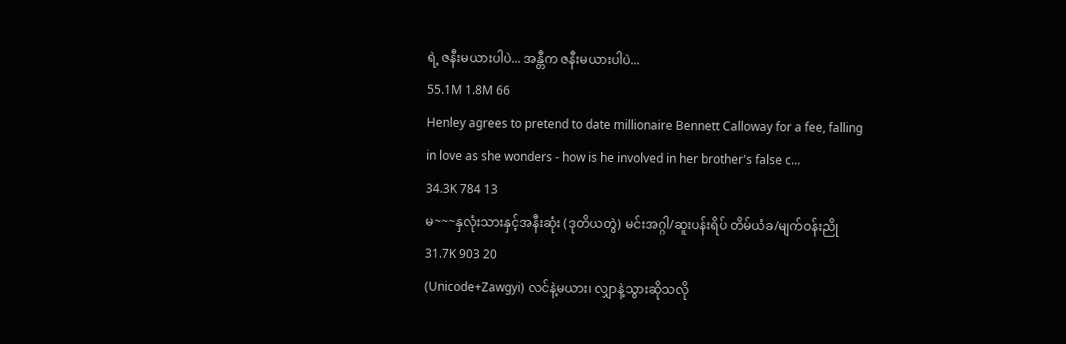ရဲ့ ဇနီးမယားပါပဲ... အန္တီက ဇနီးမယားပါပဲ...
55.1M 1.8M 66
Henley agrees to pretend to date millionaire Bennett Calloway for a fee, falling in love as she wonders - how is he involved in her brother's false c...
34.3K 784 13
မ~~~နှလုံးသားနှင့်အနီးဆုံး (ဒုတိယတွဲ) မင်းအဂ္ဂါ/ဆူးပန်းရိပ် တိမ်ယံခ/မျက်ဝန်းညို
31.7K 903 20
(Unicode+Zawgyi) လင်နဲ့မယား၊ လျှာနဲ့သွားဆိုသလို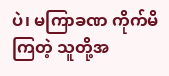ပဲ၊ မကြာခဏ ကိုက်မိကြတဲ့ သူတို့အ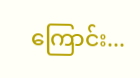ကြောင်း...